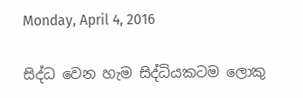Monday, April 4, 2016

සිද්ධ වෙන හැම සිද්ධියකටම ලොකු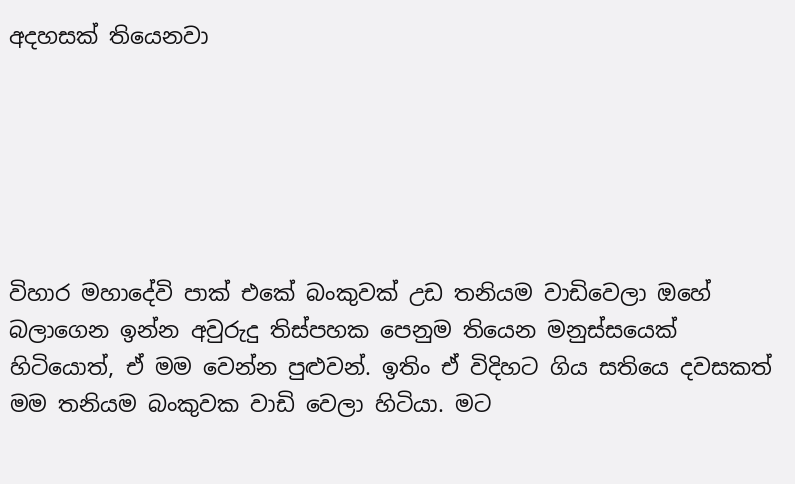අදහසක් තියෙනවා






විහාර මහාදේවි පාක් එකේ බංකුවක් උඩ තනියම වාඩිවෙලා ඔහේ බලාගෙන ඉන්න අවුරුදු තිස්පහක පෙනුම තියෙන මනුස්සයෙක් හිටියොත්, ඒ මම වෙන්න පුළුවන්. ඉතිං ඒ විදිහට ගිය සතියෙ දවසකත් මම තනියම බංකුවක වාඩි වෙලා හිටියා. මට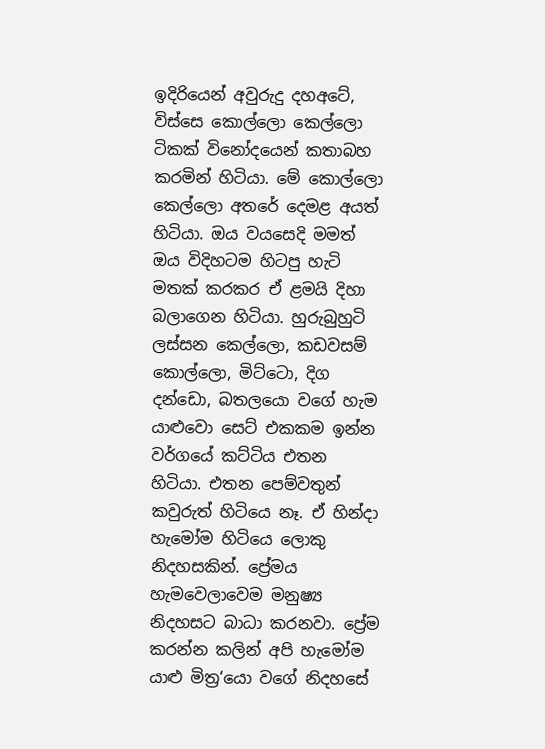ඉදිරියෙන් අවුරුදු දහඅටේ, විස්සෙ කොල්ලො කෙල්ලො ටිකක් විනෝදයෙන් කතාබහ කරමින් හිටියා. මේ කොල්ලො කෙල්ලො අතරේ දෙමළ අයත් හිටියා. ඔය වයසෙදි මමත් ඔය විදිහටම හිටපු හැටි මතක් කරකර ඒ ළමයි දිහා බලාගෙන හිටියා. හුරුබුහුටි ලස්සන කෙල්ලො, කඩවසම් කොල්ලො, මිට්ටො, දිග දන්ඩො, බතලයො වගේ හැම යාළුවො සෙට් එකකම ඉන්න වර්ගයේ කට්ටිය එතන හිටියා. එතන පෙම්වතුන් කවුරුත් හිටියෙ නෑ. ඒ හින්දා හැමෝම හිටියෙ ලොකු නිදහසකින්. ප්‍රේමය හැමවෙලාවෙම මනුෂ්‍ය නිදහසට බාධා කරනවා. ප්‍රේම කරන්න කලින් අපි හැමෝම යාළු මිත්‍ර‘යො වගේ නිදහසේ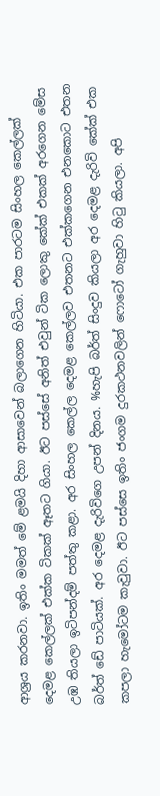ආශ්‍රය කරනවා. ඉතිං මමත් මේ ළමයි දිහා ආසාවෙන් බලාගෙන හිටියා. එක පාරටම සිංහල කෙල්ලක් දෙමළ කෙල්ලක් එක්ක ටිකක් ඈතට ගියා. ඊට පස්සේ අනිත් එවුන් ටික ලොකු කේක් එකක් අරගෙන මේස උඹ තියලා ඉටිපන්දම් පත්තු කළා. අර සිංහල කෙල්ල දෙමළ කෙල්ලව එතනට එක්කගෙන එනකොට එතන බර්ත් ඩේ පාටියක්. අර දෙමළ දැරිවිගෙ උපන් දිනය. %හැපි බර්ත් සිංදුව කියලා අර දෙමළ දැරිවි කේක් එක කපලා හැමෝටම කැවුවා. ඊට පස්සෙ ඉතිං ජංගම දුරකථනවලින් ෆොටෝ ගැහුවා හිටු කියලා. අපි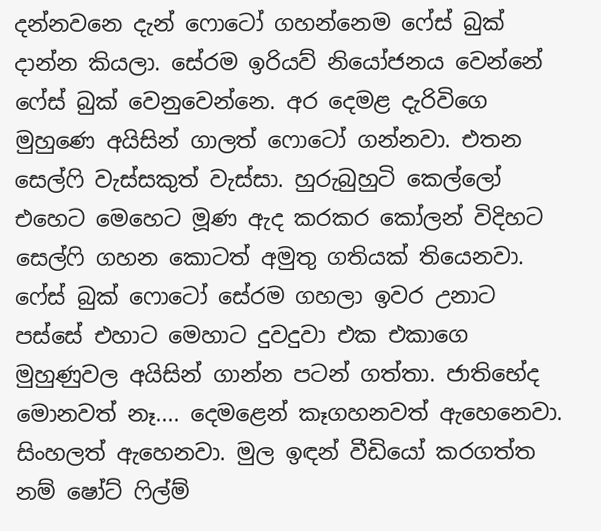දන්නවනෙ දැන් ෆොටෝ ගහන්නෙම ෆේස් බුක් දාන්න කියලා. සේරම ඉරියව් නියෝජනය වෙන්නේ ෆේස් බුක් වෙනුවෙන්නෙ. අර දෙමළ දැරිවිගෙ මුහුණෙ අයිසින් ගාලත් ෆොටෝ ගන්නවා. එතන සෙල්ෆි වැස්සකුත් වැස්සා. හුරුබුහුටි කෙල්ලෝ එහෙට මෙහෙට මූණ ඇද කරකර කෝලන් විදිහට සෙල්ෆි ගහන කොටත් අමුතු ගතියක් තියෙනවා. ෆේස් බුක් ෆොටෝ සේරම ගහලා ඉවර උනාට පස්සේ එහාට මෙහාට දුවදුවා එක එකාගෙ මුහුණුවල අයිසින් ගාන්න පටන් ගත්තා. ජාතිභේද මොනවත් නෑ.... දෙමළෙන් කෑගහනවත් ඇහෙනෙවා. සිංහලත් ඇහෙනවා. මුල ඉඳන් වීඩියෝ කරගත්ත නම් ෂෝට් ෆිල්ම්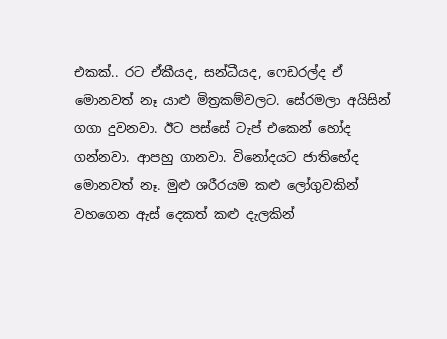එකක්.. රට ඒකීයද, සන්ධීයද, ෆෙඩරල්ද ඒ මොනවත් නෑ යාළු මිත්‍රකම්වලට. සේරමලා අයිසින් ගගා දුවනවා. ඊට පස්සේ ටැප් එකෙන් හෝද ගන්නවා. ආපහු ගානවා. විනෝදයට ජාතිභේද මොනවත් නෑ. මුළු ශරීරයම කළු ලෝගුවකින් වහගෙන ඇස් දෙකත් කළු දැලකින්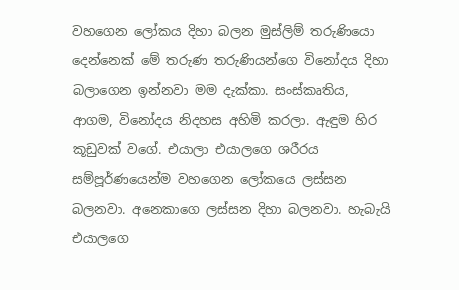වහගෙන ලෝකය දිහා බලන මුස්ලිම් තරුණියො දෙන්නෙක් මේ තරුණ තරුණියන්ගෙ විනෝදය දිහා බලාගෙන ඉන්නවා මම දැක්කා. සංස්කෘතිය, ආගම, විනෝදය නිදහස අහිමි කරලා. ඇඳුම හිර කූඩුවක් වගේ. එයාලා එයාලගෙ ශරීරය සම්පූර්ණයෙන්ම වහගෙන ලෝකයෙ ලස්සන බලනවා. අනෙකාගෙ ලස්සන දිහා බලනවා. හැබැයි එයාලගෙ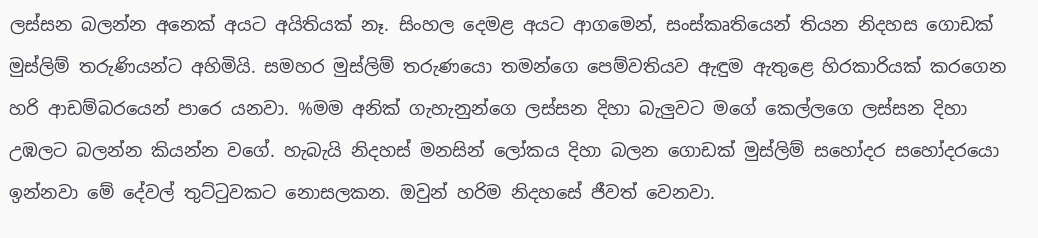ලස්සන බලන්න අනෙක් අයට අයිතියක් නෑ. සිංහල දෙමළ අයට ආගමෙන්, සංස්කෘතියෙන් තියන නිදහස ගොඩක් මුස්ලිම් තරුණියන්ට අහිමියි. සමහර මුස්ලිම් තරුණයො තමන්ගෙ පෙම්වතියව ඇඳුම ඇතුළෙ හිරකාරියක් කරගෙන හරි ආඩම්බරයෙන් පාරෙ යනවා. %මම අනික් ගැහැනුන්ගෙ ලස්සන දිහා බැලුවට මගේ කෙල්ලගෙ ලස්සන දිහා උඹලට බලන්න කියන්න වගේ. හැබැයි නිදහස් මනසින් ලෝකය දිහා බලන ගොඩක් මුස්ලිම් සහෝදර සහෝදරයො ඉන්නවා මේ දේවල් තුට්ටුවකට නොසලකන. ඔවුන් හරිම නිදහසේ ජීවත් වෙනවා.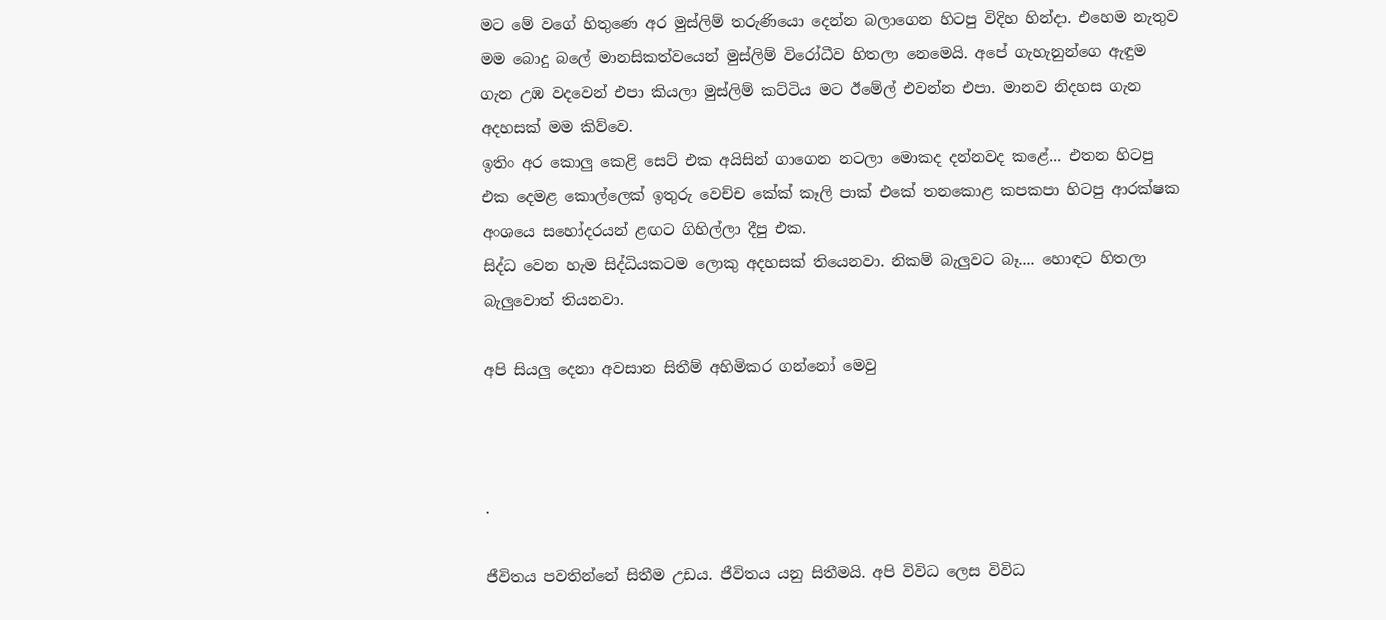මට මේ වගේ හිතුණෙ අර මුස්ලිම් තරුණියො දෙන්න බලාගෙන හිටපු විදිහ හින්දා. එහෙම නැතුව මම බොදු බලේ මානසිකත්වයෙන් මුස්ලිම් විරෝධීව හිතලා නෙමෙයි. අපේ ගැහැනුන්ගෙ ඇඳුම ගැන උඹ වදවෙන් එපා කියලා මුස්ලිම් කට්ටිය මට ඊමේල් එවන්න එපා. මානව නිදහස ගැන අදහසක් මම කිව්වෙ.
ඉතිං අර කොලු කෙළි සෙට් එක අයිසින් ගාගෙන නටලා මොකද දන්නවද කළේ... එතන හිටපු එක දෙමළ කොල්ලෙක් ඉතුරු වෙච්ච කේක් කෑලි පාක් එකේ තනකොළ කපකපා හිටපු ආරක්ෂක අංශයෙ සහෝදරයන් ළඟට ගිහිල්ලා දීපු එක.
සිද්ධ වෙන හැම සිද්ධියකටම ලොකු අදහසක් තියෙනවා. නිකම් බැලුවට බෑ.... හොඳට හිතලා බැලුවොත් තියනවා.

අපි සියලු දෙනා අවසාන සිතීම් අහිමිකර ගන්නෝ මෙවු



.

ජීවිතය පවතින්නේ සිතීම උඩය. ජීවිතය යනු සිතීමයි. අපි විවිධ ලෙස විවිධ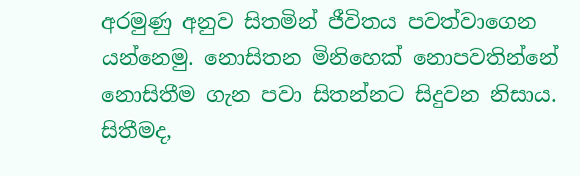අරමුණු අනුව සිතමින් ජීවිතය පවත්වාගෙන යන්නෙමු. නොසිතන මිනිහෙක් නොපවතින්නේ නොසිතීම ගැන පවා සිතන්නට සිදුවන නිසාය. සිතීමද,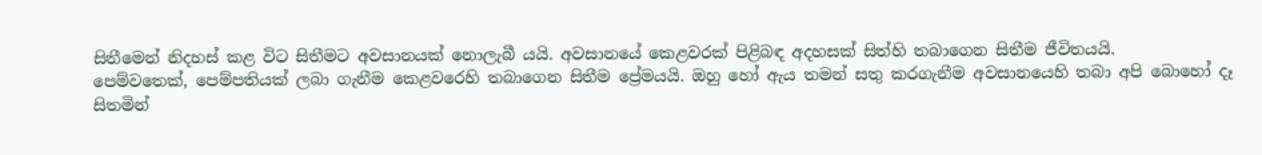සිතීමෙන් නිදහස් කළ විට සිතීමට අවසානයක් නොලැබී යයි. අවසානයේ කෙළවරක් පිළිබඳ අදහසක් සිත්හි තබාගෙන සිතීම ජීවිතයයි.
පෙම්වතෙක්, පෙම්පතියක් ලබා ගැනීම කෙළවරෙහි තබාගෙන සිතීම ප්‍රේමයයි. ඔහු හෝ ඇය තමන් සතු කරගැනීම අවසානයෙහි තබා අපි බොහෝ දෑ සිතමින්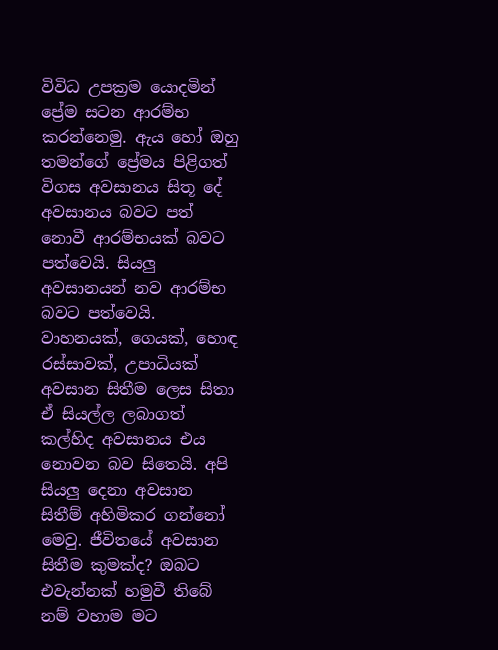විවිධ උපක්‍රම යොදමින් ප්‍රේම සටන ආරම්භ කරන්නෙමු. ඇය හෝ ඔහු තමන්ගේ ප්‍රේමය පිළිගත් විගස අවසානය සිතූ දේ අවසානය බවට පත් නොවී ආරම්භයක් බවට පත්වෙයි. සියලු අවසානයන් නව ආරම්භ බවට පත්වෙයි. වාහනයක්, ගෙයක්, හොඳ රස්සාවක්, උපාධියක් අවසාන සිතීම ලෙස සිතා ඒ සියල්ල ලබාගත් කල්හිද අවසානය එය නොවන බව සිතෙයි. අපි සියලු දෙනා අවසාන සිතීම් අහිමිකර ගන්නෝ මෙවු. ජීවිතයේ අවසාන සිතීම කුමක්ද? ඔබට එවැන්නක් හමුවී තිබේ නම් වහාම මට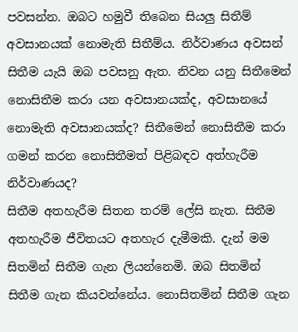පවසන්න. ඔබට හමුවී තිබෙන සියලු සිතීම් අවසානයක් නොමැති සිතීම්ය. නිර්වාණය අවසන් සිතීම යැයි ඔබ පවසනු ඇත. නිවන යනු සිතීමෙන් නොසිතීම කරා යන අවසානයක්ද, අවසානයේ නොමැති අවසානයක්ද? සිතීමෙන් නොසිතීම කරා ගමන් කරන නොසිතීමත් පිළිබඳව අත්හැරීම නිර්වාණයද?
සිතීම අතහැරීම සිතන තරම් ලේසි නැත. සිතීම අතහැරීම ජීවිතයට අතහැර දැමීමකි. දැන් මම සිතමින් සිතීම ගැන ලියන්නෙමි. ඔබ සිතමින් සිතීම ගැන කියවන්නේය. නොසිතමින් සිතීම ගැන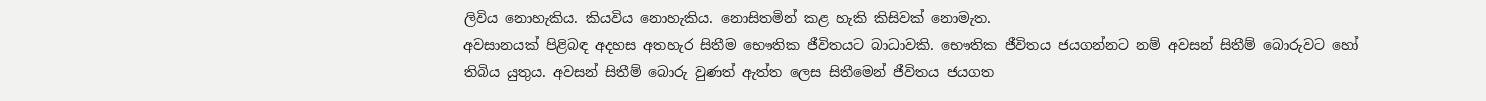ලිවිය නොහැකිය. කියවිය නොහැකිය. නොසිතමින් කළ හැකි කිසිවක් නොමැත.
අවසානයක් පිළිබඳ අදහස අතහැර සිතීම ‍භෞතික ජීවිතයට බාධාවකි. භෞතික ජීවිතය ජයගන්නට නම් අවසන් සිතීම් බොරුවට හෝ තිබිය යුතුය. අවසන් සිතීම් බොරු වුණත් ඇත්ත ලෙස සිතීමෙන් ජීවිතය ජයගත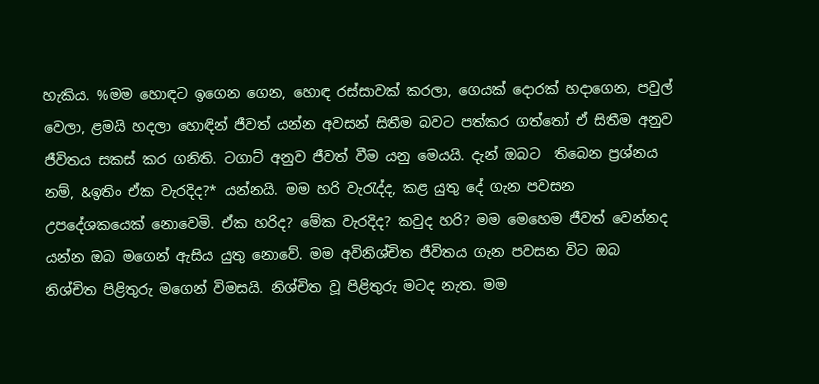හැකිය. %මම හොඳට ඉගෙන ගෙන, හොඳ රස්සාවක් කරලා, ගෙයක් දොරක් හදාගෙන, පවුල් වෙලා, ළමයි හදලා හොඳින් ජීවත් යන්න අවසන් සිතීම බවට පත්කර ගත්තෝ ඒ සිතීම අනුව ජීවිතය සකස් කර ගනිති. ටගාට් අනුව ජීවත් වීම යනු මෙයයි. දැන් ඔබට  තිබෙන ප්‍රශ්නය නම්, &ඉතිං ඒක වැරදිද?* යන්නයි. මම හරි වැරැද්ද, කළ යුතු දේ ගැන පවසන උපදේශකයෙක් නොවෙමි. ඒක හරිද? මේක වැරදිද? කවුද හරි? මම මෙහෙම ජීවත් වෙන්නද යන්න ඔබ මගෙන් ඇසිය යුතු නොවේ. මම අවිනිශ්චිත ජීවිතය ගැන පවසන විට ඔබ නිශ්චිත පිළිතුරු මගෙන් විමසයි. නිශ්චිත වූ පිළිතුරු මටද නැත. මම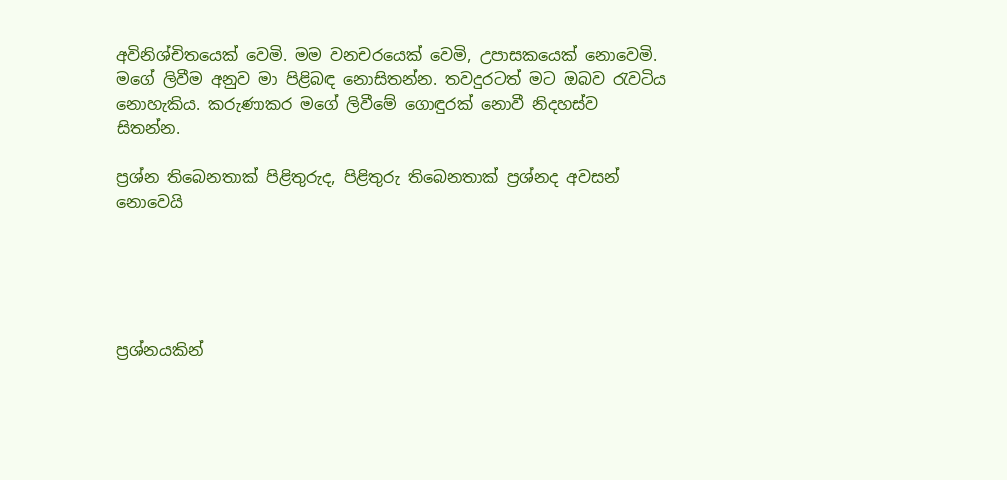අවිනිශ්චිතයෙක් වෙමි. මම වනචරයෙක් වෙමි, උපාසකයෙක් නොවෙමි. මගේ ලිවීම අනුව මා පිළිබඳ නොසිතන්න. තවදුරටත් මට ඔබව රැවටිය නොහැකිය. කරුණාකර මගේ ලිවීමේ ගොඳුරක් නොවී නිදහස්ව සිතන්න.

ප්‍රශ්න තිබෙනතාක් පිළිතුරුද, පිළිතුරු තිබෙනතාක් ප්‍රශ්නද අවසන් නොවෙයි





ප්‍රශ්නයකින්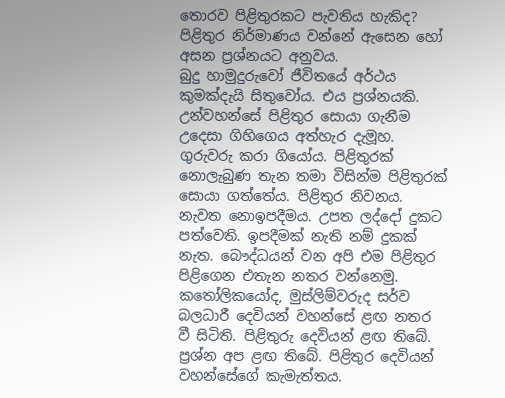තොරව පිළිතුරකට පැවතිය හැකිද? පිළිතුර නිර්මාණය වන්නේ ඇසෙන හෝ අසන ප්‍රශ්නයට අනුවය.
බුදු හාමුදුරුවෝ ජීවිතයේ අර්ථය කුමක්දැයි සිතුවෝය. එය ප්‍රශ්නයකි. උන්වහන්සේ පිළිතුර සොයා ගැනීම උදෙසා ගිහිගෙය අත්හැර දැමූහ. ගුරුවරු කරා ගියෝය. පිළිතුරක් නොලැබුණ තැන තමා විසින්ම පිළිතුරක් සොයා ගත්තේය. පිළිතුර නිවනය. නැවත නොඉපදීමය. උපත ලද්දෝ දුකට පත්වෙති. ඉපදීමක් නැති නම් දුකක් නැත. බෞද්ධයන් වන අපි එම පිළිතුර පිළිගෙන එතැන නතර වන්නෙමු. කතෝලිකයෝද, මුස්ලිම්වරුද සර්ව බලධාරී දෙවියන් වහන්සේ ළඟ නතර වී සිටිති. පිළිතුරු දෙවියන් ළඟ තිබේ. ප්‍රශ්න අප ළඟ තිබේ. පිළිතුර දෙවියන් වහන්සේගේ කැමැත්තය.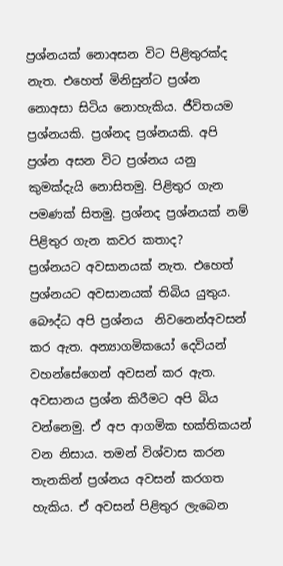ප්‍රශ්නයක් නොඅසන විට පිළිතුරක්ද නැත. එහෙත් මිනිසුන්ට ප්‍රශ්න නොඅසා සිටිය නොහැකිය. ජීවිතයම ප්‍රශ්නයකි. ප්‍රශ්නද ප්‍රශ්නයකි. අපි ප්‍රශ්න අසන විට ප්‍රශ්නය යනු කුමක්දැයි නොසිතමු. පිළිතුර ගැන පමණක් සිතමු. ප්‍රශ්නද ප්‍රශ්නයක් නම් පිළිතුර ගැන කවර කතාද?
ප්‍රශ්නයට අවසානයක් නැත. එහෙත් ප්‍රශ්නයට අවසානයක් තිබිය යුතුය. බෞද්ධ අපි ප්‍රශ්නය  නිවනෙන්අවසන් කර ඇත. අන්‍යාගමිකයෝ දෙවියන් වහන්සේගෙන් අවසන් කර ඇත. අවසානය ප්‍රශ්න කිරීමට අපි බිය වන්නෙමු. ඒ අප ආගමික භක්තිකයන් වන නිසාය. තමන් විශ්වාස කරන තැනකින් ප්‍රශ්නය අවසන් කරගත හැකිය. ඒ අවසන් පිළිතුර ලැබෙන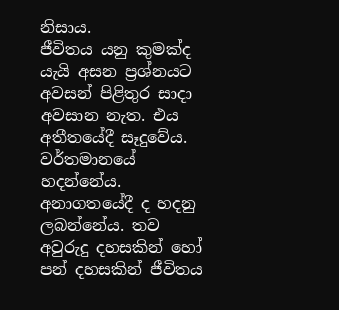නිසාය.
ජීවිතය යනු කුමක්ද යැයි අසන ප්‍රශ්නයට අවසන් පිළිතුර සාදා අවසාන නැත. එය අතීතයේදී සෑදුවේය. වර්තමානයේ හදන්නේය. අනාගතයේදී ද හදනු ලබන්නේය. තව අවුරුදු දහසකින් හෝ පන් දහසකින් ජීවිතය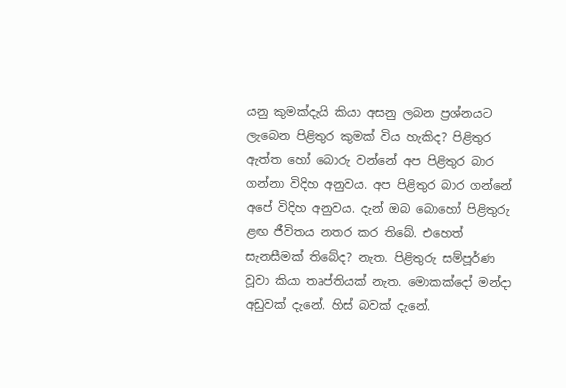යනු කුමක්දැයි කියා අසනු ලබන ප්‍රශ්නයට ලැබෙන පිළිතුර කුමක් විය හැකිද? පිළිතුර ඇත්ත හෝ බොරු වන්නේ අප පිළිතුර බාර ගන්නා විදිහ අනුවය. අප පිළිතුර බාර ගන්නේ අපේ විදිහ අනුවය. දැන් ඔබ බොහෝ පිළිතුරු ළඟ ජීවිතය නතර කර තිබේ. එහෙත් සැනසීමක් තිබේද? නැත. පිළිතුරු සම්පූර්ණ වූවා කියා තෘප්තියක් නැත. මොකක්දෝ මන්දා අඩුවක් දැනේ. හිස් බවක් දැනේ.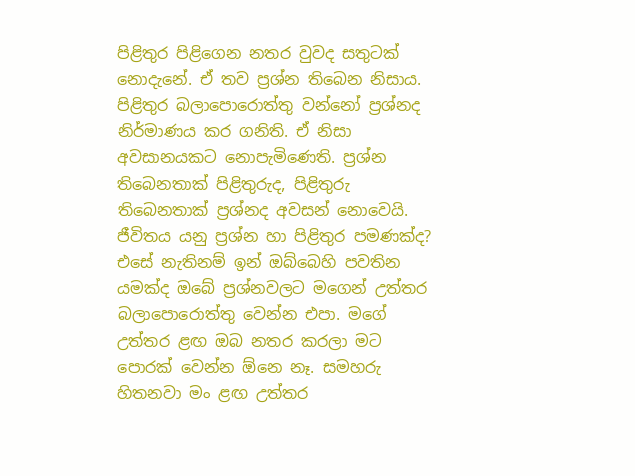පිළිතුර පිළිගෙන නතර වුවද සතුටක් නොදැනේ. ඒ තව ප්‍රශ්න තිබෙන නිසාය. පිළිතුර බලාපොරොත්තු වන්නෝ ප්‍රශ්නද නිර්මාණය කර ගනිති. ඒ නිසා අවසානයකට නොපැමිණෙති. ප්‍රශ්න තිබෙනතාක් පිළිතුරුද, පිළිතුරු තිබෙනතාක් ප්‍රශ්නද අවසන් නොවෙයි.
ජීවිතය යනු ප්‍රශ්න හා පිළිතුර පමණක්ද? එසේ නැතිනම් ඉන් ඔබ්බෙහි පවතින යමක්ද ඔබේ ප්‍රශ්නවලට මගෙන් උත්තර බලාපොරොත්තු වෙන්න එපා. මගේ උත්තර ළඟ ඔබ නතර කරලා මට පොරක් වෙන්න ඕනෙ නෑ. සමහරු හිතනවා මං ළඟ උත්තර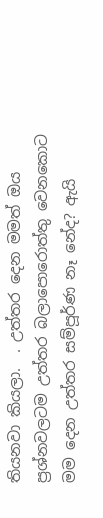තියනවා කියලා.  . උත්තර දෙන මමත් ඔය ප්‍රශ්නවලටම උත්තර බලාපොරොත්තු වෙනකොට මම දෙන උත්තර සම්පූර්ණ නෑ නේද? ඇයි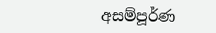අසම්පූර්ණ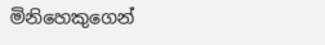මිනිහෙකුගෙන්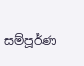සම්පූර්ණ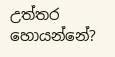උත්තර හොයන්නේ?